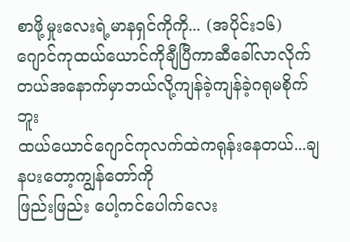စာဖို့မှုးလေးရဲ့မာနရှင်ကိုကို... (အပိုင်း၁၆)
ဂျောင်ကုထယ်ယောင်ကိုချီပြီကာဆီခေါ်လာလိုက်တယ်အနောက်မှာဘယ်လို့ကျန်ခဲ့ကျန်ခဲ့ဂရုမစိုက်ဘူး
ထယ်ယောင်ဂျောင်ကုလက်ထဲကရုန်းနေတယ်...ချနပးတော့ကျွန်တော်ကို
ဖြည်းဖြည်း ပေါ့ကင်ပေါက်လေး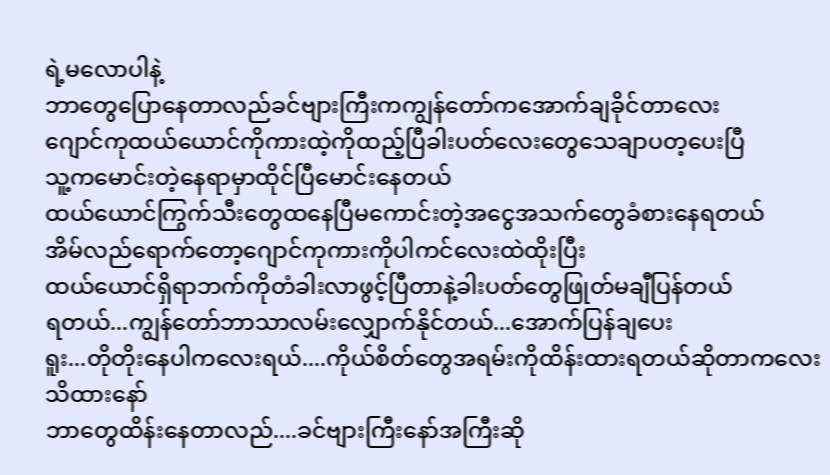ရဲ့မလောပါနဲ့
ဘာတွေပြောနေတာလည်ခင်ဗျားကြီးကကျွန်တော်ကအောက်ချခိုင်တာလေး
ဂျောင်ကုထယ်ယောင်ကိုကားထဲ့ကိုထည့်ပြီခါးပတ်လေးတွေသေချာပတ့ပေးပြီ
သူ့ကမောင်းတဲ့နေရာမှာထိုင်ပြီမောင်းနေတယ်
ထယ်ယောင်ကြွက်သီးတွေထနေပြီမကောင်းတဲ့အငွေအသက်တွေခံစားနေရတယ်
အိမ်လည်ရောက်တော့ဂျောင်ကုကားကိုပါကင်လေးထဲထိုးပြီး
ထယ်ယောင်ရှိရာဘက်ကိုတံခါးလာဖွင့်ပြီတာနဲ့ခါးပတ်တွေဖြုတ်မချီပြန်တယ်
ရတယ်...ကျွန်တော်ဘာသာလမ်းလျှောက်နိုင်တယ်...အောက်ပြန်ချပေး
ရူး...တိုတိုးနေပါကလေးရယ်....ကိုယ်စိတ်တွေအရမ်းကိုထိန်းထားရတယ်ဆိုတာကလေးသိထားနော်
ဘာတွေထိန်းနေတာလည်....ခင်ဗျားကြီးနော်အကြီးဆို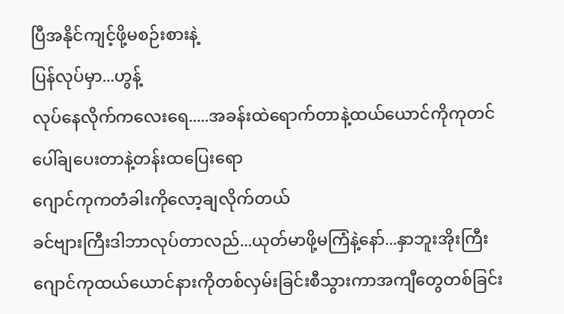ပြီအနိုင်ကျင့်ဖို့မစဉ်းစားနဲ့
ပြန်လုပ်မှာ...ဟွန့်
လုပ်နေလိုက်ကလေးရေ.....အခန်းထဲရောက်တာနဲ့ထယ်ယောင်ကိုကုတင်ပေါ်ချပေးတာနဲ့တန်းထပြေးရော
ဂျောင်ကုကတံခါးကိုလော့ချလိုက်တယ်
ခင်ဗျားကြီးဒါဘာလုပ်တာလည်...ယုတ်မာဖို့မကြံနဲ့နော်...နှာဘူးအိုးကြီး
ဂျောင်ကုထယ်ယောင်နားကိုတစ်လှမ်းခြင်းစီသွားကာအကျီတွေတစ်ခြင်း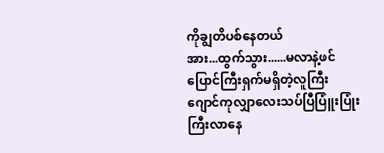ကိုချွတိပစ်နေတယ်
အား...ထွက်သွား......မလာနဲ့ဖင်ပြောင်ကြီးရှက်မရှိတဲ့လူကြီး
ဂျောင်ကုလျှာလေးသပ်ပြီပြူံးပြုံးကြီးလာနေ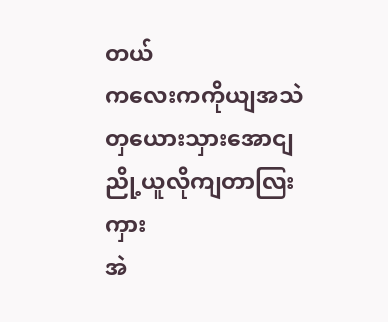တယ်
ကလေးကကိုယျအသဲတှယေားသှားအောငျညို့ယူလိုကျတာလြးကှား
အဲ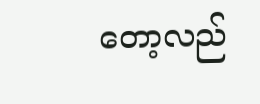တော့လည်